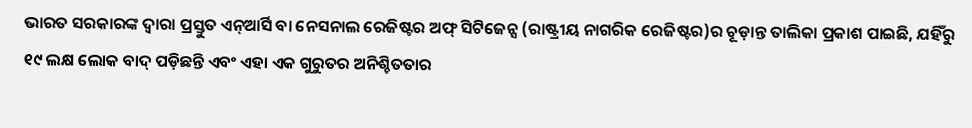ଭାରତ ସରକାରଙ୍କ ଦ୍ବାରା ପ୍ରସ୍ତୁତ ଏନ୍ଆର୍ସି ବା ନେସନାଲ ରେଜିଷ୍ଟର ଅଫ୍ ସିଟିଜେନ୍ସ (ରାଷ୍ଟ୍ରୀୟ ନାଗରିକ ରେଜିଷ୍ଟର)ର ଚୂଡ଼ାନ୍ତ ତାଲିକା ପ୍ରକାଶ ପାଇଛି, ଯହିଁରୁ ୧୯ ଲକ୍ଷ ଲୋକ ବାଦ୍ ପଡ଼ିଛନ୍ତି ଏବଂ ଏହା ଏକ ଗୁରୁତର ଅନିଶ୍ଚିତତାର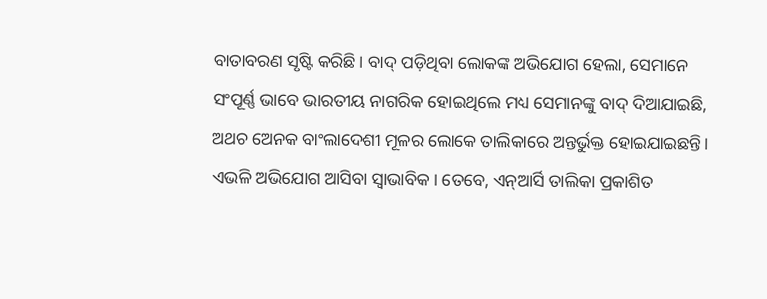ବାତାବରଣ ସୃଷ୍ଟି କରିଛି। ବାଦ୍ ପଡ଼ିଥିବା ଲୋକଙ୍କ ଅଭିଯୋଗ ହେଲା, ସେମାନେ ସଂପୂର୍ଣ୍ଣ ଭାବେ ଭାରତୀୟ ନାଗରିକ ହୋଇଥିଲେ ମଧ୍ୟ ସେମାନଙ୍କୁ ବାଦ୍ ଦିଆଯାଇଛି, ଅଥଚ ଅେନକ ବାଂଲାଦେଶୀ ମୂଳର ଲୋକେ ତାଲିକାରେ ଅନ୍ତର୍ଭୁକ୍ତ ହୋଇଯାଇଛନ୍ତି। ଏଭଳି ଅଭିଯୋଗ ଆସିବା ସ୍ବାଭାବିକ। ତେବେ, ଏନ୍ଆର୍ସି ତାଲିକା ପ୍ରକାଶିତ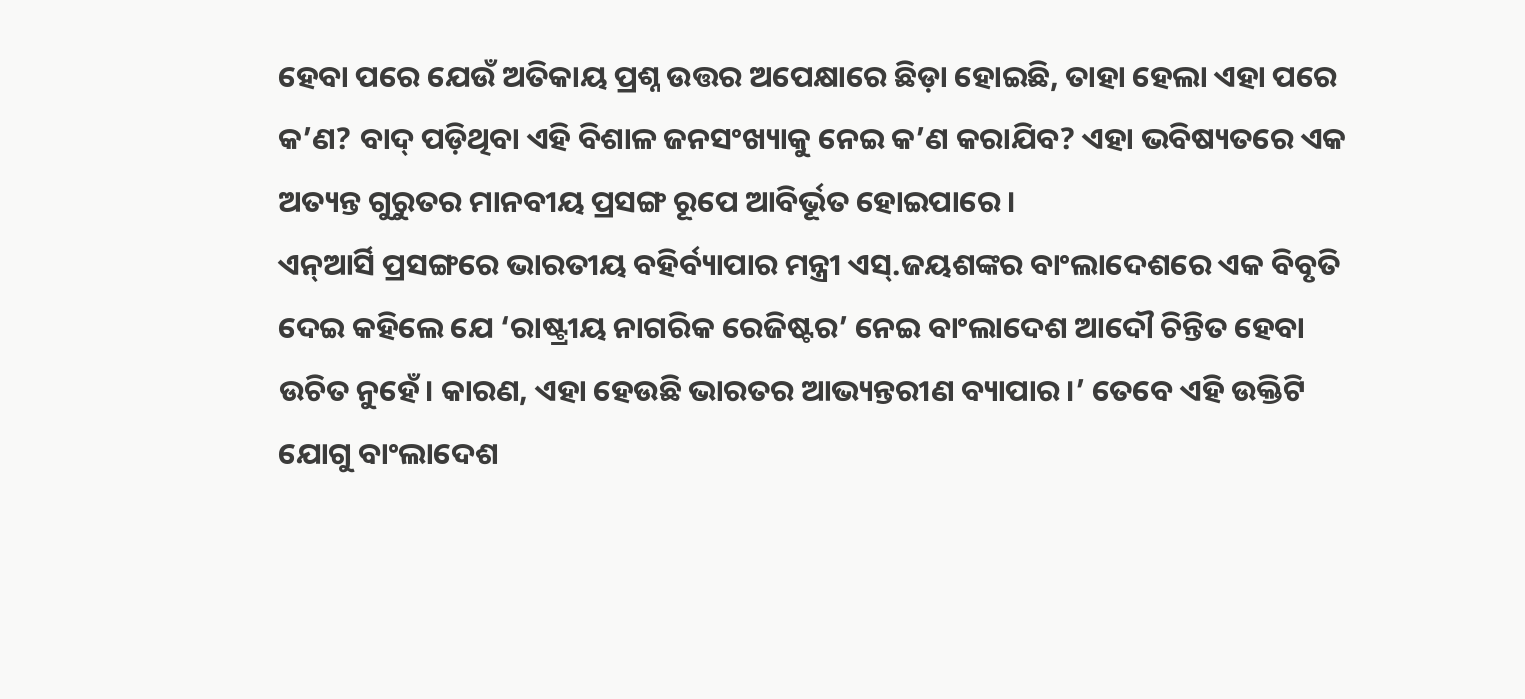ହେବା ପରେ ଯେଉଁ ଅତିକାୟ ପ୍ରଶ୍ନ ଉତ୍ତର ଅପେକ୍ଷାରେ ଛିଡ଼ା ହୋଇଛି, ତାହା ହେଲା ଏହା ପରେ କ’ଣ? ବାଦ୍ ପଡ଼ିଥିବା ଏହି ବିଶାଳ ଜନସଂଖ୍ୟାକୁ ନେଇ କ’ଣ କରାଯିବ? ଏହା ଭବିଷ୍ୟତରେ ଏକ ଅତ୍ୟନ୍ତ ଗୁରୁତର ମାନବୀୟ ପ୍ରସଙ୍ଗ ରୂପେ ଆବିର୍ଭୂତ ହୋଇପାରେ।
ଏନ୍ଆର୍ସି ପ୍ରସଙ୍ଗରେ ଭାରତୀୟ ବହିର୍ବ୍ୟାପାର ମନ୍ତ୍ରୀ ଏସ୍.ଜୟଶଙ୍କର ବାଂଲାଦେଶରେ ଏକ ବିବୃତି ଦେଇ କହିଲେ ଯେ ‘ରାଷ୍ଟ୍ରୀୟ ନାଗରିକ ରେଜିଷ୍ଟର’ ନେଇ ବାଂଲାଦେଶ ଆଦୌ ଚିନ୍ତିତ ହେବା ଉଚିତ ନୁହେଁ। କାରଣ, ଏହା ହେଉଛି ଭାରତର ଆଭ୍ୟନ୍ତରୀଣ ବ୍ୟାପାର।’ ତେବେ ଏହି ଉକ୍ତିଟି ଯୋଗୁ ବାଂଲାଦେଶ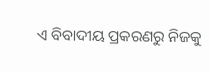ଏ ବିବାଦୀୟ ପ୍ରକରଣରୁ ନିଜକୁ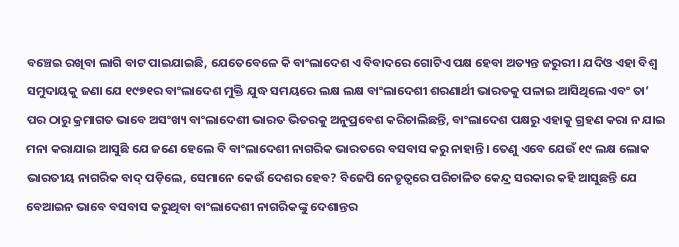ବଞ୍ଚେଇ ରଖିବା ଲାଗି ବାଟ ପାଇଯାଇଛି, ଯେତେବେଳେ କି ବାଂଲାଦେଶ ଏ ବିବାଦରେ ଗୋଟିଏ ପକ୍ଷ ହେବା ଅତ୍ୟନ୍ତ ଜରୁରୀ। ଯଦିଓ ଏହା ବିଶ୍ବ ସମୁଦାୟକୁ ଜଣା ଯେ ୧୯୭୧ର ବାଂଲାଦେଶ ମୁକ୍ତି ଯୁଦ୍ଧ ସମୟରେ ଲକ୍ଷ ଲକ୍ଷ ବାଂଲାଦେଶୀ ଶରଣାର୍ଥୀ ଭାରତକୁ ପଳାଇ ଆସିଥିଲେ ଏବଂ ତା’ ପର ଠାରୁ କ୍ରମାଗତ ଭାବେ ଅସଂଖ୍ୟ ବାଂଲାଦେଶୀ ଭାରତ ଭିତରକୁ ଅନୁପ୍ରବେଶ କରିଚାଲିଛନ୍ତି, ବାଂଲାଦେଶ ପକ୍ଷରୁ ଏହାକୁ ଗ୍ରହଣ କରା ନ ଯାଇ ମନା କରାଯାଇ ଆସୁଛି ଯେ ଜଣେ ହେଲେ ବି ବାଂଲାଦେଶୀ ନାଗରିକ ଭାରତରେ ବସବାସ କରୁ ନାହାନ୍ତି। ତେଣୁ ଏବେ ଯେଉଁ ୧୯ ଲକ୍ଷ ଲୋକ ଭାରତୀୟ ନାଗରିକ ବାଦ୍ ପଡ଼ିଲେ, ସେମାନେ କେଉଁ ଦେଶର ହେବ? ବିଜେପି ନେତୃତ୍ବରେ ପରିଚାଳିତ କେନ୍ଦ୍ର ସରକାର କହି ଆସୁଛନ୍ତି ଯେ ବେଆଇନ ଭାବେ ବସବାସ କରୁଥିବା ବାଂଲାଦେଶୀ ନାଗରିକଙ୍କୁ ଦେଶାନ୍ତର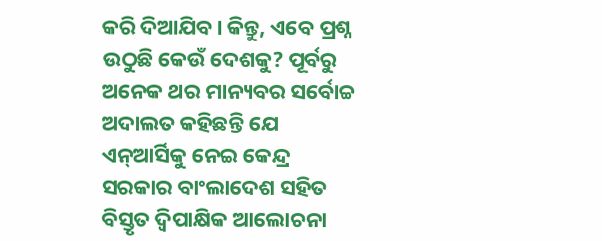କରି ଦିଆଯିବ। କିନ୍ତୁ, ଏବେ ପ୍ରଶ୍ନ ଉଠୁଛି କେଉଁ ଦେଶକୁ? ପୂର୍ବରୁ ଅନେକ ଥର ମାନ୍ୟବର ସର୍ବୋଚ୍ଚ ଅଦାଲତ କହିଛନ୍ତି ଯେ ଏନ୍ଆର୍ସିକୁ ନେଇ କେନ୍ଦ୍ର ସରକାର ବାଂଲାଦେଶ ସହିତ ବିସ୍ତୃତ ଦ୍ବିପାକ୍ଷିକ ଆଲୋଚନା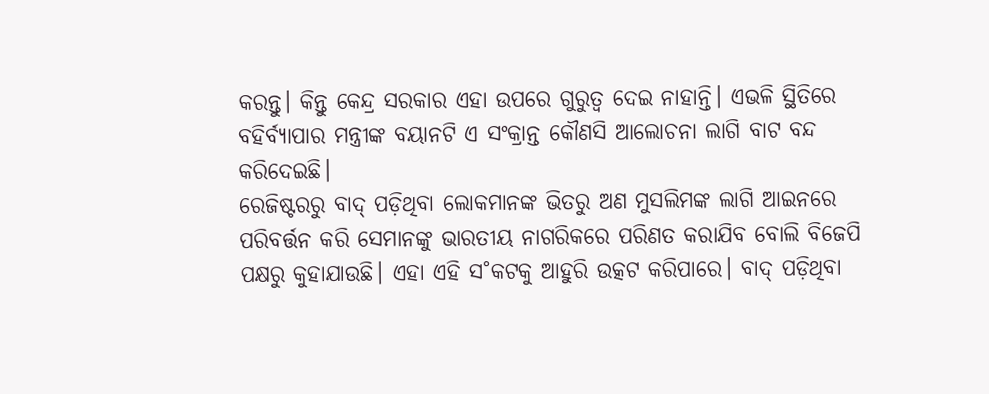କରନ୍ତୁ। କିନ୍ତୁ କେନ୍ଦ୍ର ସରକାର ଏହା ଉପରେ ଗୁରୁତ୍ବ ଦେଇ ନାହାନ୍ତି। ଏଭଳି ସ୍ଥିତିରେ ବହିର୍ବ୍ୟାପାର ମନ୍ତ୍ରୀଙ୍କ ବୟାନଟି ଏ ସଂକ୍ରାନ୍ତ କୌଣସି ଆଲୋଚନା ଲାଗି ବାଟ ବନ୍ଦ କରିଦେଇଛି।
ରେଜିଷ୍ଟରରୁ ବାଦ୍ ପଡ଼ିଥିବା ଲୋକମାନଙ୍କ ଭିତରୁ ଅଣ ମୁସଲିମଙ୍କ ଲାଗି ଆଇନରେ ପରିବର୍ତ୍ତନ କରି ସେମାନଙ୍କୁ ଭାରତୀୟ ନାଗରିକରେ ପରିଣତ କରାଯିବ ବୋଲି ବିଜେପି ପକ୍ଷରୁ କୁହାଯାଉଛି। ଏହା ଏହି ସ˚କଟକୁ ଆହୁରି ଉତ୍କଟ କରିପାରେ। ବାଦ୍ ପଡ଼ିଥିବା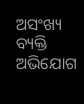ଅସଂଖ୍ୟ ବ୍ୟକ୍ତି ଅଭିଯୋଗ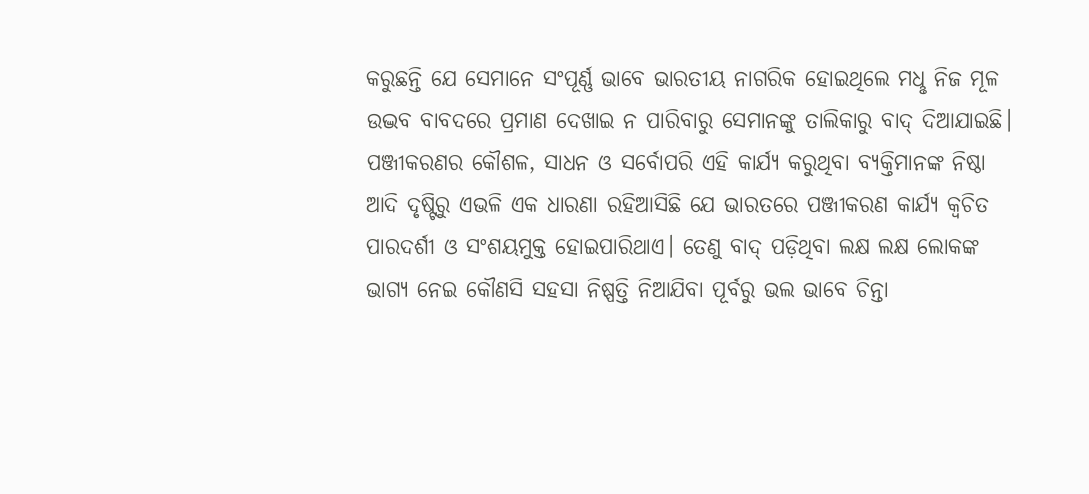କରୁଛନ୍ତି ଯେ ସେମାନେ ସଂପୂର୍ଣ୍ଣ ଭାବେ ଭାରତୀୟ ନାଗରିକ ହୋଇଥିଲେ ମଧୢ ନିଜ ମୂଳ ଉଦ୍ଭବ ବାବଦରେ ପ୍ରମାଣ ଦେଖାଇ ନ ପାରିବାରୁ ସେମାନଙ୍କୁ ତାଲିକାରୁ ବାଦ୍ ଦିଆଯାଇଛି। ପଞ୍ଜୀକରଣର କୌଶଳ, ସାଧନ ଓ ସର୍ବୋପରି ଏହି କାର୍ଯ୍ୟ କରୁଥିବା ବ୍ୟକ୍ତିମାନଙ୍କ ନିଷ୍ଠା ଆଦି ଦୃଷ୍ଟିରୁ ଏଭଳି ଏକ ଧାରଣା ରହିଆସିଛି ଯେ ଭାରତରେ ପଞ୍ଜୀକରଣ କାର୍ଯ୍ୟ କ୍ବଚିତ ପାରଦର୍ଶୀ ଓ ସଂଶୟମୁକ୍ତ ହୋଇପାରିଥାଏ। ତେଣୁ ବାଦ୍ ପଡ଼ିଥିବା ଲକ୍ଷ ଲକ୍ଷ ଲୋକଙ୍କ ଭାଗ୍ୟ ନେଇ କୌଣସି ସହସା ନିଷ୍ପତ୍ତି ନିଆଯିବା ପୂର୍ବରୁ ଭଲ ଭାବେ ଚିନ୍ତା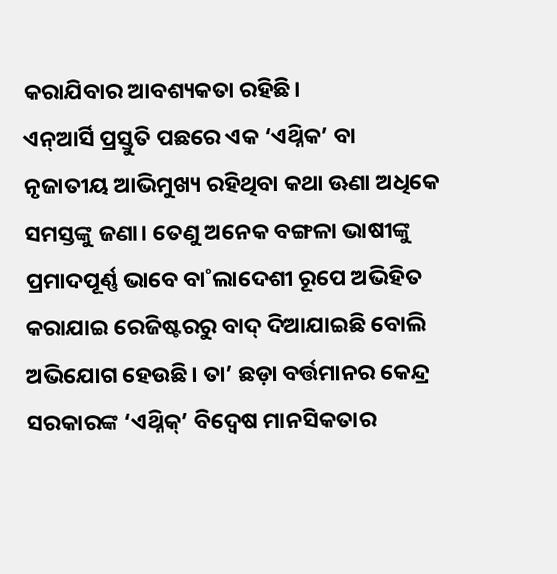କରାଯିବାର ଆବଶ୍ୟକତା ରହିଛି।
ଏନ୍ଆର୍ସି ପ୍ରସ୍ତୁତି ପଛରେ ଏକ ‘ଏଥ୍ନିକ’ ବା ନୃଜାତୀୟ ଆଭିମୁଖ୍ୟ ରହିଥିବା କଥା ଊଣା ଅଧିକେ ସମସ୍ତଙ୍କୁ ଜଣା। ତେଣୁ ଅନେକ ବଙ୍ଗଳା ଭାଷୀଙ୍କୁ ପ୍ରମାଦପୂର୍ଣ୍ଣ ଭାବେ ବା˚ଲାଦେଶୀ ରୂପେ ଅଭିହିତ କରାଯାଇ ରେଜିଷ୍ଟରରୁ ବାଦ୍ ଦିଆଯାଇଛି ବୋଲି ଅଭିଯୋଗ ହେଉଛି। ତା’ ଛଡ଼ା ବର୍ତ୍ତମାନର କେନ୍ଦ୍ର ସରକାରଙ୍କ ‘ଏଥ୍ନିକ୍’ ବିଦ୍ବେଷ ମାନସିକତାର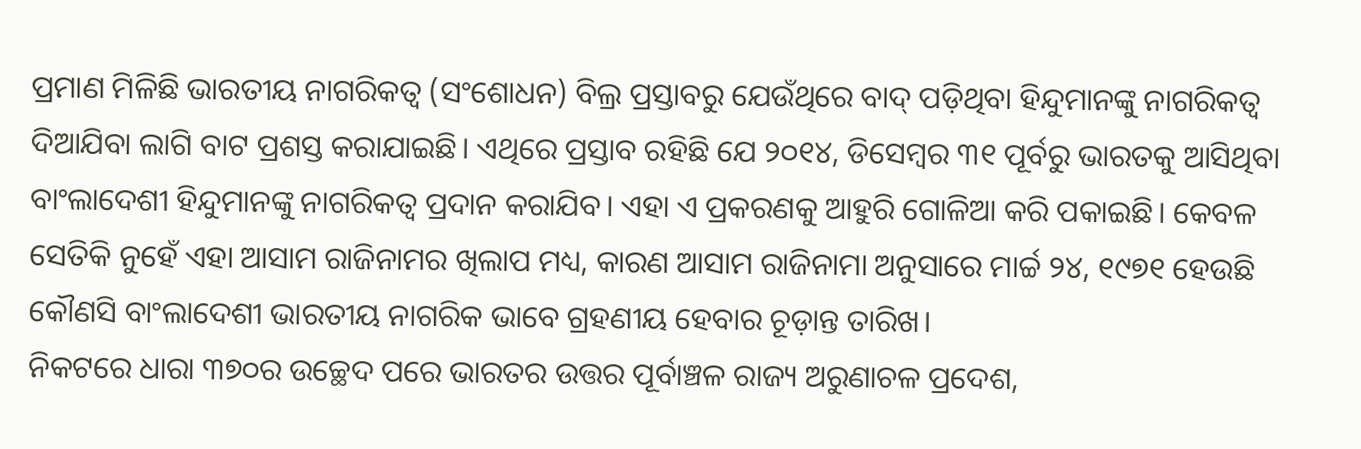ପ୍ରମାଣ ମିଳିଛି ଭାରତୀୟ ନାଗରିକତ୍ବ (ସଂଶୋଧନ) ବିଲ୍ର ପ୍ରସ୍ତାବରୁ ଯେଉଁଥିରେ ବାଦ୍ ପଡ଼ିଥିବା ହିନ୍ଦୁମାନଙ୍କୁ ନାଗରିକତ୍ବ ଦିଆଯିବା ଲାଗି ବାଟ ପ୍ରଶସ୍ତ କରାଯାଇଛି। ଏଥିରେ ପ୍ରସ୍ତାବ ରହିଛି ଯେ ୨୦୧୪, ଡିସେମ୍ବର ୩୧ ପୂର୍ବରୁ ଭାରତକୁ ଆସିଥିବା ବାଂଲାଦେଶୀ ହିନ୍ଦୁମାନଙ୍କୁ ନାଗରିକତ୍ବ ପ୍ରଦାନ କରାଯିବ। ଏହା ଏ ପ୍ରକରଣକୁ ଆହୁରି ଗୋଳିଆ କରି ପକାଇଛି। କେବଳ ସେତିକି ନୁହେଁ ଏହା ଆସାମ ରାଜିନାମର ଖିଲାପ ମଧ୍ୟ, କାରଣ ଆସାମ ରାଜିନାମା ଅନୁସାରେ ମାର୍ଚ୍ଚ ୨୪, ୧୯୭୧ ହେଉଛି କୌଣସି ବାଂଲାଦେଶୀ ଭାରତୀୟ ନାଗରିକ ଭାବେ ଗ୍ରହଣୀୟ ହେବାର ଚୂଡ଼ାନ୍ତ ତାରିଖ।
ନିକଟରେ ଧାରା ୩୭୦ର ଉଚ୍ଛେଦ ପରେ ଭାରତର ଉତ୍ତର ପୂର୍ବାଞ୍ଚଳ ରାଜ୍ୟ ଅରୁଣାଚଳ ପ୍ରଦେଶ,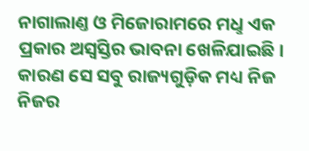ନାଗାଲାଣ୍ତ ଓ ମିଜୋରାମରେ ମଧୢ ଏକ ପ୍ରକାର ଅସ୍ବସ୍ତିର ଭାବନା ଖେଳିଯାଇଛି। କାରଣ ସେ ସବୁ ରାଜ୍ୟଗୁଡ଼ିକ ମଧ୍ୟ ନିଜ ନିଜର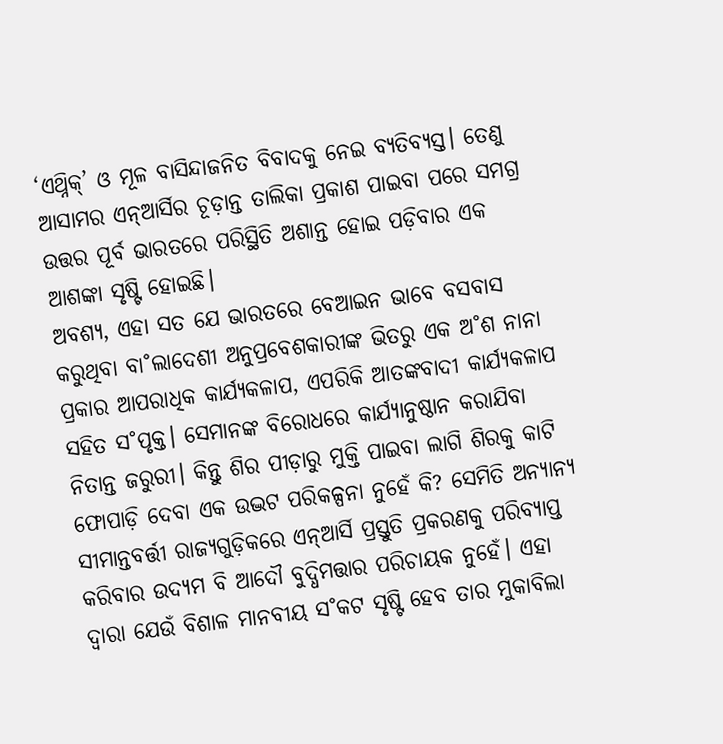‘ଏଥ୍ନିକ୍’ ଓ ମୂଳ ବାସିନ୍ଦାଜନିତ ବିବାଦକୁ ନେଇ ବ୍ୟତିବ୍ୟସ୍ତ। ତେଣୁ ଆସାମର ଏନ୍ଆର୍ସିର ଚୂଡ଼ାନ୍ତ ତାଲିକା ପ୍ରକାଶ ପାଇବା ପରେ ସମଗ୍ର ଉତ୍ତର ପୂର୍ବ ଭାରତରେ ପରିସ୍ଥିତି ଅଶାନ୍ତ ହୋଇ ପଡ଼ିବାର ଏକ ଆଶଙ୍କା ସୃଷ୍ଟି ହୋଇଛି।
ଅବଶ୍ୟ, ଏହା ସତ ଯେ ଭାରତରେ ବେଆଇନ ଭାବେ ବସବାସ କରୁଥିବା ବା˚ଲାଦେଶୀ ଅନୁପ୍ରବେଶକାରୀଙ୍କ ଭିତରୁ ଏକ ଅ˚ଶ ନାନା ପ୍ରକାର ଆପରାଧିକ କାର୍ଯ୍ୟକଳାପ, ଏପରିକି ଆତଙ୍କବାଦୀ କାର୍ଯ୍ୟକଳାପ ସହିତ ସ˚ପୃକ୍ତ। ସେମାନଙ୍କ ବିରୋଧରେ କାର୍ଯ୍ୟାନୁଷ୍ଠାନ କରାଯିବା ନିତାନ୍ତ ଜରୁରୀ। କିନ୍ତୁ ଶିର ପୀଡ଼ାରୁ ମୁକ୍ତି ପାଇବା ଲାଗି ଶିରକୁ କାଟି ଫୋପାଡ଼ି ଦେବା ଏକ ଉଦ୍ଭଟ ପରିକଳ୍ପନା ନୁହେଁ କି? ସେମିତି ଅନ୍ୟାନ୍ୟ ସୀମାନ୍ତବର୍ତ୍ତୀ ରାଜ୍ୟଗୁଡ଼ିକରେ ଏନ୍ଆର୍ସି ପ୍ରସ୍ତୁତି ପ୍ରକରଣକୁ ପରିବ୍ୟାପ୍ତ କରିବାର ଉଦ୍ୟମ ବି ଆଦୌ ବୁଦ୍ଧିମତ୍ତାର ପରିଚାୟକ ନୁହେଁ। ଏହା ଦ୍ବାରା ଯେଉଁ ବିଶାଳ ମାନବୀୟ ସ˚କଟ ସୃଷ୍ଟି ହେବ ତାର ମୁକାବିଲା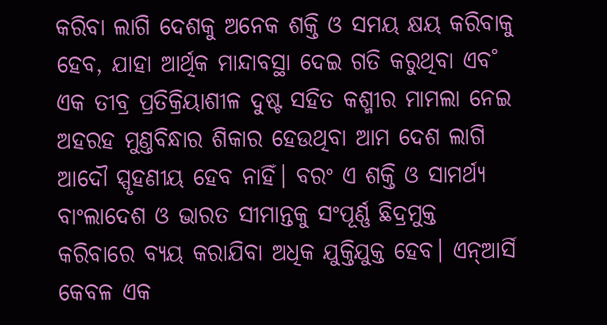କରିବା ଲାଗି ଦେଶକୁ ଅନେକ ଶକ୍ତି ଓ ସମୟ କ୍ଷୟ କରିବାକୁ ହେବ, ଯାହା ଆର୍ଥିକ ମାନ୍ଦାବସ୍ଥା ଦେଇ ଗତି କରୁଥିବା ଏବ˚ ଏକ ତୀବ୍ର ପ୍ରତିକ୍ରିୟାଶୀଳ ଦୁଷ୍ଟ ସହିତ କଶ୍ମୀର ମାମଲା ନେଇ ଅହରହ ମୁଣ୍ତବିନ୍ଧାର ଶିକାର ହେଉଥିବା ଆମ ଦେଶ ଲାଗି ଆଦୌ ସ୍ପୃହଣୀୟ ହେବ ନାହିଁ। ବରଂ ଏ ଶକ୍ତି ଓ ସାମର୍ଥ୍ୟ ବାଂଲାଦେଶ ଓ ଭାରତ ସୀମାନ୍ତକୁ ସଂପୂର୍ଣ୍ଣ ଛିଦ୍ରମୁକ୍ତ କରିବାରେ ବ୍ୟୟ କରାଯିବା ଅଧିକ ଯୁକ୍ତିଯୁକ୍ତ ହେବ। ଏନ୍ଆର୍ସି କେବଳ ଏକ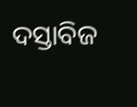ଦସ୍ତାବିଜ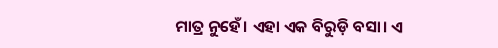ମାତ୍ର ନୁହେଁ। ଏହା ଏକ ବିରୁଡ଼ି ବସା। ଏ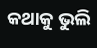କଥାକୁ ଭୁଲି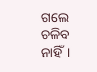ଗଲେ ଚଳିବ ନାହିଁ।